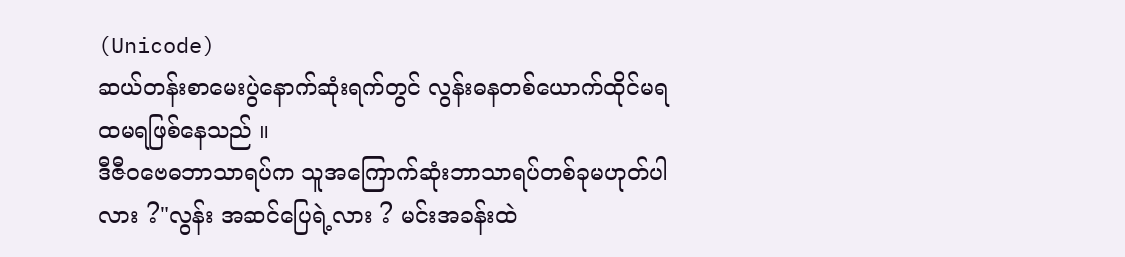(Unicode)
ဆယ်တန်းစာမေးပွဲနောက်ဆုံးရက်တွင် လွန်းဓနတစ်ယောက်ထိုင်မရထမရဖြစ်နေသည် ။
ဒီဇီဝဗေဓဘာသာရပ်က သူအကြောက်ဆုံးဘာသာရပ်တစ်ခုမဟုတ်ပါလား ?"လွန်း အဆင်ပြေရဲ့လား ? မင်းအခန်းထဲ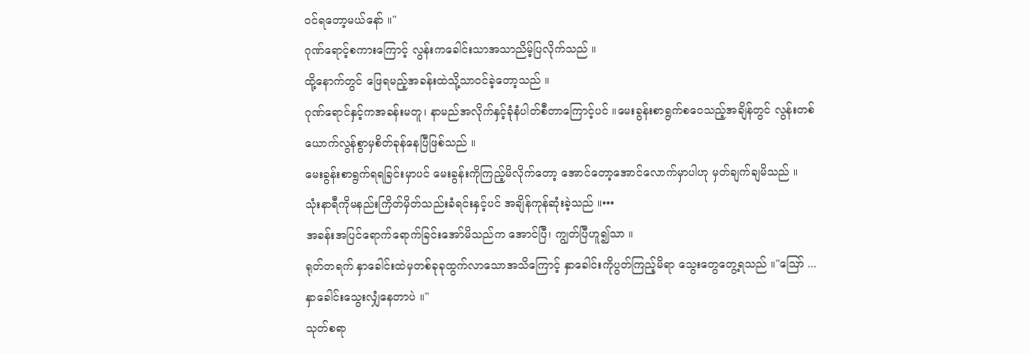ဝင်ရတော့မယ်နော် ။"
ဂုဏ်ရောင့်စကားကြောင့် လွန်းကခေါင်းသာအသာညိမ့်ပြလိုက်သည် ။
ထို့နောက်တွင် ဖြေရမည့်အခန်းထဲသို့သာဝင်ခဲ့တော့သည် ။
ဂုဏ်ရောင်နှင့်ကအခန်းမတူ၊ နာမည်အလိုက်နှင့်ခုံနံပါတ်စီတာကြောင့်ပင် ။မေးခွန်းစာရွက်စဝေသည့်အချိန်တွင် လွန်းတစ်ယောက်လွန်စွာမှစိတ်ခုန်နေပြီဖြစ်သည် ။
မေးခွန်းစာရွက်ရရခြင်းမှာပင် မေးခွန်းကိုကြည့်မိလိုက်တော့ အောင်တော့အောင်လောက်မှာပါဟု မှတ်ချက်ချမိသည် ။
သုံးနာရီကိုမနည်းကြိတ်မှိတ်သည်းခံရင်းနှင့်ပင် အချိန်ကုန်ဆုံးခဲ့သည် ။•••
အခန်းအပြင်ရောက်ရောက်ခြင်းအော်မိသည်က အောင်ပြီ၊ ကျွတ်ပြီဟူ၍သာ ။
ရုတ်တရက် နှာခေါင်းထဲမှတစ်ခုခုထွက်လာသောအသိကြောင့် နှာခေါင်းကိုပွတ်ကြည့်မိရာ သွေးတွေတွေ့ရသည် ။"ဪ ... နှာခေါင်းသွေးလျှံနေတာပဲ ။"
သုတ်စရာ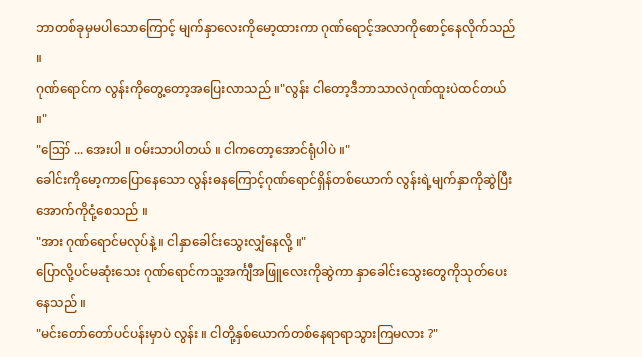ဘာတစ်ခုမှမပါသောကြောင့် မျက်နှာလေးကိုမော့ထားကာ ဂုဏ်ရောင့်အလာကိုစောင့်နေလိုက်သည် ။
ဂုဏ်ရောင်က လွန်းကိုတွေ့တော့အပြေးလာသည် ။"လွန်း ငါတော့ဒီဘာသာလဲဂုဏ်ထူးပဲထင်တယ် ။"
"ဪ ... အေးပါ ။ ဝမ်းသာပါတယ် ။ ငါကတော့အောင်ရုံပါပဲ ။"
ခေါင်းကိုမော့ကာပြောနေသော လွန်းဓနကြောင့်ဂုဏ်ရောင်ရှိန်တစ်ယောက် လွန်းရဲ့မျက်နှာကိုဆွဲပြီးအောက်ကိုငုံ့စေသည် ။
"အား ဂုဏ်ရောင်မလုပ်နဲ့ ။ ငါနှာခေါင်းသွေးလျှံနေလို့ ။"
ပြောလို့ပင်မဆုံးသေး ဂုဏ်ရောင်ကသူ့အင်္ကျီအဖြူလေးကိုဆွဲကာ နှာခေါင်းသွေးတွေကိုသုတ်ပေးနေသည် ။
"မင်းတော်တော်ပင်ပန်းမှာပဲ လွန်း ။ ငါတို့နှစ်ယောက်တစ်နေရာရာသွားကြမလား ?"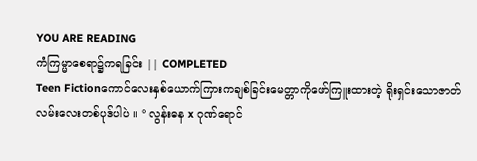YOU ARE READING
ကံကြမ္မာစေရာ၌ကရခြင်း || COMPLETED
Teen Fictionကောင်လေးနှစ်ယောက်ကြားကချစ်ခြင်းမေတ္တာကိုဖော်ကြူးထားတဲ့ ရိုးရှင်းသောဇာတ်လမ်းလေးတစ်ပုဒ်ပါပဲ ။ ° လွန်းဓန x ဂုဏ်ရောင်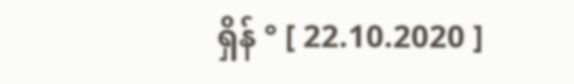ရှိန် ° [ 22.10.2020 ]